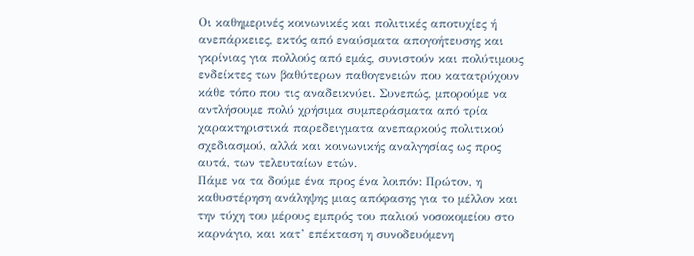Οι καθημερινές κοινωνικές και πολιτικές αποτυχίες ή ανεπάρκειες, εκτός από εναύσματα απογοήτευσης και γκρίνιας για πολλούς από εμάς, συνιστούν και πολύτιμους ενδείκτες των βαθύτερων παθογενειών που κατατρύχουν κάθε τόπο που τις αναδεικνύει. Συνεπώς, μπορούμε να αντλήσουμε πολύ χρήσιμα συμπεράσματα από τρία χαρακτηριστικά παρεδειγματα ανεπαρκούς πολιτικού σχεδιασμού, αλλά και κοινωνικής αναλγησίας ως προς αυτά, των τελευταίων ετών.
Πάμε να τα δούμε ένα προς ένα λοιπόν: Πρώτον, η καθυστέρηση ανάληψης μιας απόφασης για το μέλλον και την τύχη του μέρους εμπρός του παλιού νοσοκομείου στο καρνάγιο, και κατ’ επέκταση η συνοδευόμενη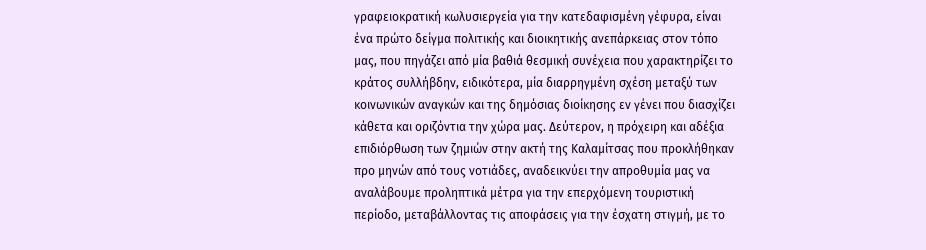γραφειοκρατική κωλυσιεργεία για την κατεδαφισμένη γέφυρα, είναι ένα πρώτο δείγμα πολιτικής και διοικητικής ανεπάρκειας στον τόπο μας, που πηγάζει από μία βαθιά θεσμική συνέχεια που χαρακτηρίζει το κράτος συλλήβδην, ειδικότερα, μία διαρρηγμένη σχέση μεταξύ των κοινωνικών αναγκών και της δημόσιας διοίκησης εν γένει που διασχίζει κάθετα και οριζόντια την χώρα μας. Δεύτερον, η πρόχειρη και αδέξια επιδιόρθωση των ζημιών στην ακτή της Καλαμίτσας που προκλήθηκαν προ μηνών από τους νοτιάδες, αναδεικνύει την απροθυμία μας να αναλάβουμε προληπτικά μέτρα για την επερχόμενη τουριστική περίοδο, μεταβάλλοντας τις αποφάσεις για την έσχατη στιγμή, με το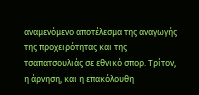αναμενόμενο αποτέλεσμα της αναγωγής της προχειρότητας και της τσαπατσουλιάς σε εθνικό σπορ. Τρίτον, η άρνηση, και η επακόλουθη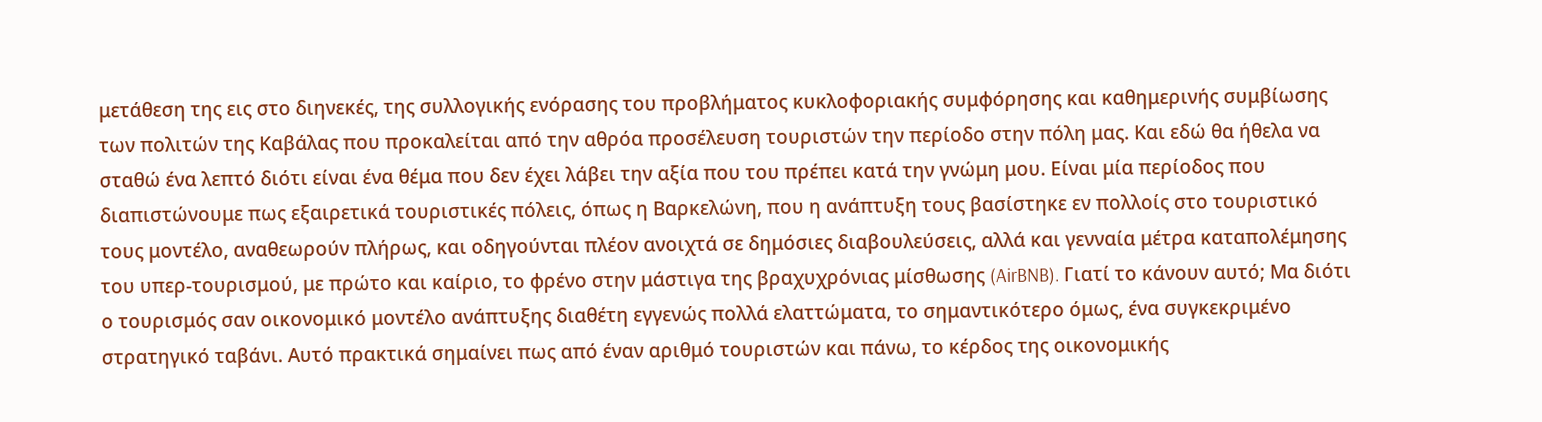μετάθεση της εις στο διηνεκές, της συλλογικής ενόρασης του προβλήματος κυκλοφοριακής συμφόρησης και καθημερινής συμβίωσης των πολιτών της Καβάλας που προκαλείται από την αθρόα προσέλευση τουριστών την περίοδο στην πόλη μας. Και εδώ θα ήθελα να σταθώ ένα λεπτό διότι είναι ένα θέμα που δεν έχει λάβει την αξία που του πρέπει κατά την γνώμη μου. Είναι μία περίοδος που διαπιστώνουμε πως εξαιρετικά τουριστικές πόλεις, όπως η Βαρκελώνη, που η ανάπτυξη τους βασίστηκε εν πολλοίς στο τουριστικό τους μοντέλο, αναθεωρούν πλήρως, και οδηγούνται πλέον ανοιχτά σε δημόσιες διαβουλεύσεις, αλλά και γενναία μέτρα καταπολέμησης του υπερ-τουρισμού, με πρώτο και καίριο, το φρένο στην μάστιγα της βραχυχρόνιας μίσθωσης (AirBNB). Γιατί το κάνουν αυτό; Μα διότι ο τουρισμός σαν οικονομικό μοντέλο ανάπτυξης διαθέτη εγγενώς πολλά ελαττώματα, το σημαντικότερο όμως, ένα συγκεκριμένο στρατηγικό ταβάνι. Αυτό πρακτικά σημαίνει πως από έναν αριθμό τουριστών και πάνω, το κέρδος της οικονομικής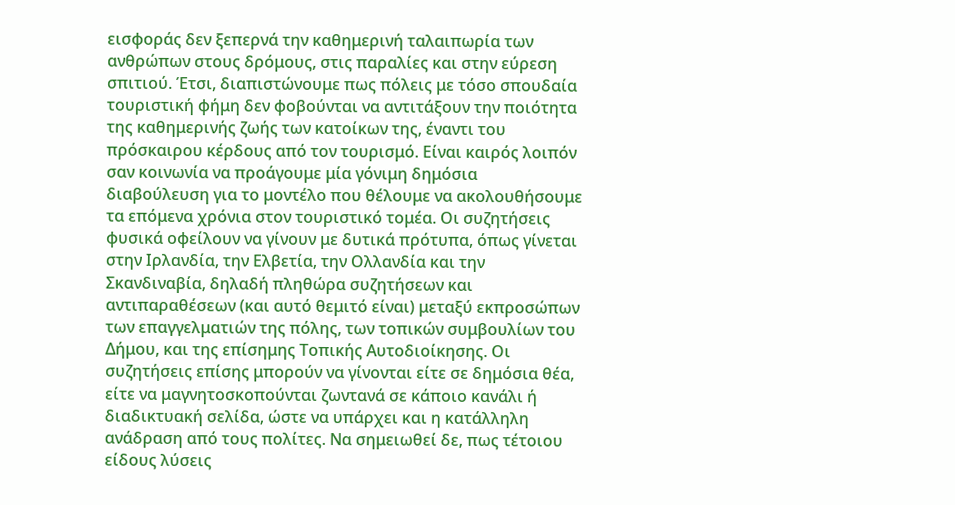εισφοράς δεν ξεπερνά την καθημερινή ταλαιπωρία των ανθρώπων στους δρόμους, στις παραλίες και στην εύρεση σπιτιού. Έτσι, διαπιστώνουμε πως πόλεις με τόσο σπουδαία τουριστική φήμη δεν φοβούνται να αντιτάξουν την ποιότητα της καθημερινής ζωής των κατοίκων της, έναντι του πρόσκαιρου κέρδους από τον τουρισμό. Είναι καιρός λοιπόν σαν κοινωνία να προάγουμε μία γόνιμη δημόσια διαβούλευση για το μοντέλο που θέλουμε να ακολουθήσουμε τα επόμενα χρόνια στον τουριστικό τομέα. Οι συζητήσεις φυσικά οφείλουν να γίνουν με δυτικά πρότυπα, όπως γίνεται στην Ιρλανδία, την Ελβετία, την Ολλανδία και την Σκανδιναβία, δηλαδή πληθώρα συζητήσεων και αντιπαραθέσεων (και αυτό θεμιτό είναι) μεταξύ εκπροσώπων των επαγγελματιών της πόλης, των τοπικών συμβουλίων του Δήμου, και της επίσημης Τοπικής Αυτοδιοίκησης. Οι συζητήσεις επίσης μπορούν να γίνονται είτε σε δημόσια θέα, είτε να μαγνητοσκοπούνται ζωντανά σε κάποιο κανάλι ή διαδικτυακή σελίδα, ώστε να υπάρχει και η κατάλληλη ανάδραση από τους πολίτες. Να σημειωθεί δε, πως τέτοιου είδους λύσεις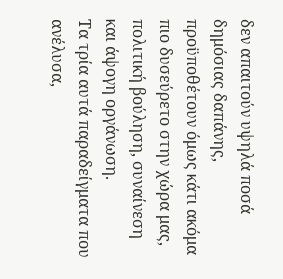δεν απαιτούν υψηλά ποσά δημόσιας δαπάνης, προϋποθέτουν όμως κάτι ακόμα πιο δυσεύρετο στην χώρα μας, πολιτική βούληση, συναίνεση και άψογη οργάνωση.
Τα τρία αυτά παραδείγματα που ανέλυσα,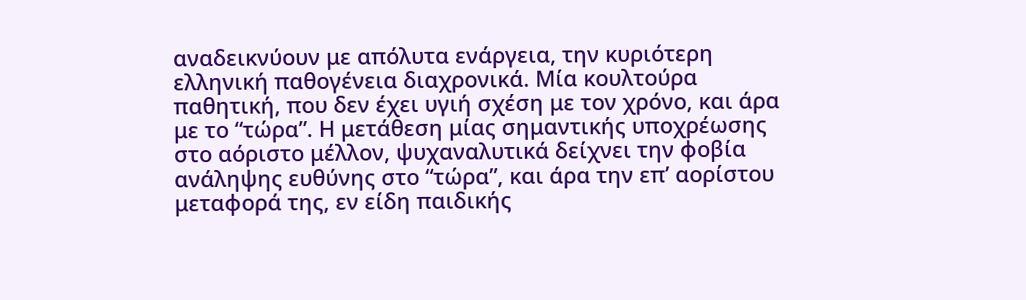αναδεικνύουν με απόλυτα ενάργεια, την κυριότερη ελληνική παθογένεια διαχρονικά. Μία κουλτούρα παθητική, που δεν έχει υγιή σχέση με τον χρόνο, και άρα με το “τώρα”. Η μετάθεση μίας σημαντικής υποχρέωσης στο αόριστο μέλλον, ψυχαναλυτικά δείχνει την φοβία ανάληψης ευθύνης στο “τώρα”, και άρα την επ’ αορίστου μεταφορά της, εν είδη παιδικής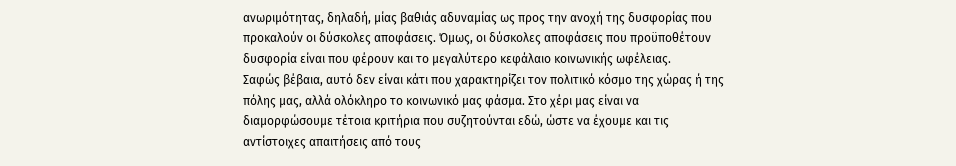ανωριμότητας, δηλαδή, μίας βαθιάς αδυναμίας ως προς την ανοχή της δυσφορίας που προκαλούν οι δύσκολες αποφάσεις. Όμως, οι δύσκολες αποφάσεις που προϋποθέτουν δυσφορία είναι που φέρουν και το μεγαλύτερο κεφάλαιο κοινωνικής ωφέλειας.
Σαφώς βέβαια, αυτό δεν είναι κάτι που χαρακτηρίζει τον πολιτικό κόσμο της χώρας ή της πόλης μας, αλλά ολόκληρο το κοινωνικό μας φάσμα. Στο χέρι μας είναι να διαμορφώσουμε τέτοια κριτήρια που συζητούνται εδώ, ώστε να έχουμε και τις αντίστοιχες απαιτήσεις από τους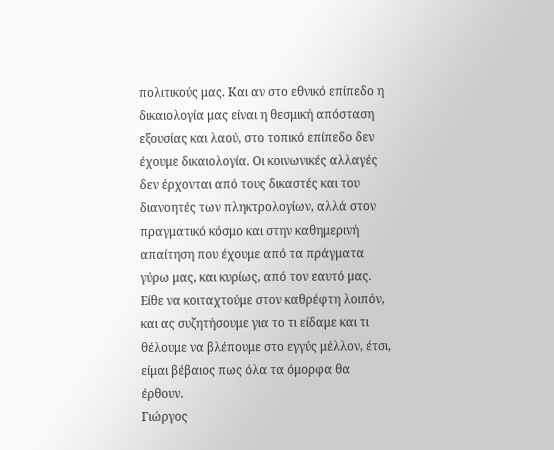πολιτικούς μας. Και αν στο εθνικό επίπεδο η δικαιολογία μας είναι η θεσμική απόσταση εξουσίας και λαού, στο τοπικό επίπεδο δεν έχουμε δικαιολογία. Οι κοινωνικές αλλαγές δεν έρχονται από τους δικαστές και του διανοητές των πληκτρολογίων, αλλά στον πραγματικό κόσμο και στην καθημερινή απαίτηση που έχουμε από τα πράγματα γύρω μας, και κυρίως, από τον εαυτό μας.
Είθε να κοιταχτούμε στον καθρέφτη λοιπόν, και ας συζητήσουμε για το τι είδαμε και τι θέλουμε να βλέπουμε στο εγγύς μέλλον, έτσι, είμαι βέβαιος πως όλα τα όμορφα θα έρθουν.
Γιώργος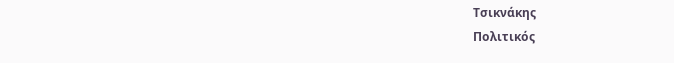Τσικνάκης
Πολιτικός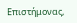Επιστήμονας,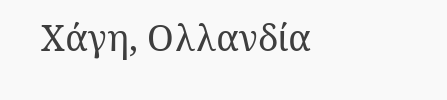Χάγη, Ολλανδία